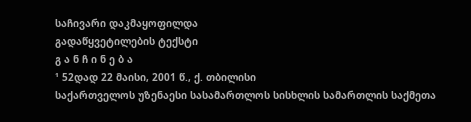საჩივარი დაკმაყოფილდა
გადაწყვეტილების ტექსტი
გ ა ნ ჩ ი ნ ე ბ ა
¹ 52დად 22 მაისი, 2001 წ., ქ. თბილისი
საქართველოს უზენაესი სასამართლოს სისხლის სამართლის საქმეთა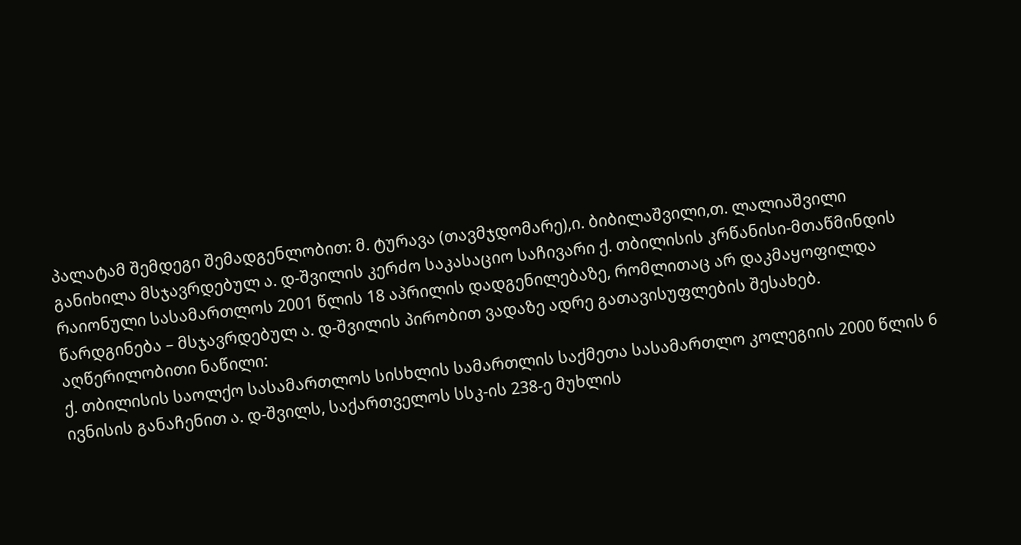პალატამ შემდეგი შემადგენლობით: მ. ტურავა (თავმჯდომარე),ი. ბიბილაშვილი,თ. ლალიაშვილი
განიხილა მსჯავრდებულ ა. დ-შვილის კერძო საკასაციო საჩივარი ქ. თბილისის კრწანისი-მთაწმინდის რაიონული სასამართლოს 2001 წლის 18 აპრილის დადგენილებაზე, რომლითაც არ დაკმაყოფილდა წარდგინება – მსჯავრდებულ ა. დ-შვილის პირობით ვადაზე ადრე გათავისუფლების შესახებ.
აღწერილობითი ნაწილი:
ქ. თბილისის საოლქო სასამართლოს სისხლის სამართლის საქმეთა სასამართლო კოლეგიის 2000 წლის 6 ივნისის განაჩენით ა. დ-შვილს, საქართველოს სსკ-ის 238-ე მუხლის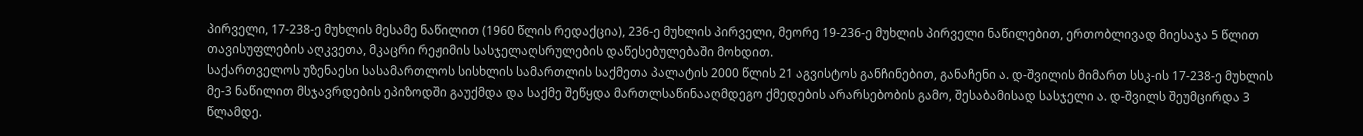პირველი, 17-238-ე მუხლის მესამე ნაწილით (1960 წლის რედაქცია), 236-ე მუხლის პირველი, მეორე 19-236-ე მუხლის პირველი ნაწილებით, ერთობლივად მიესაჯა 5 წლით თავისუფლების აღკვეთა, მკაცრი რეჟიმის სასჯელაღსრულების დაწესებულებაში მოხდით.
საქართველოს უზენაესი სასამართლოს სისხლის სამართლის საქმეთა პალატის 2000 წლის 21 აგვისტოს განჩინებით, განაჩენი ა. დ-შვილის მიმართ სსკ-ის 17-238-ე მუხლის მე-3 ნაწილით მსჯავრდების ეპიზოდში გაუქმდა და საქმე შეწყდა მართლსაწინააღმდეგო ქმედების არარსებობის გამო, შესაბამისად სასჯელი ა. დ-შვილს შეუმცირდა 3 წლამდე.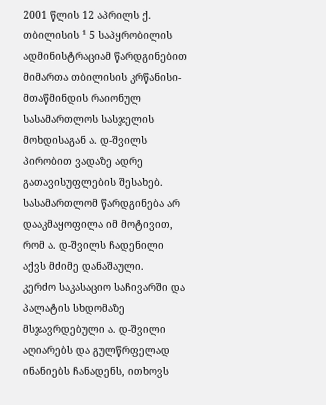2001 წლის 12 აპრილს ქ. თბილისის ¹ 5 საპყრობილის ადმინისტრაციამ წარდგინებით მიმართა თბილისის კრწანისი-მთაწმინდის რაიონულ სასამართლოს სასჯელის მოხდისაგან ა. დ-შვილს პირობით ვადაზე ადრე გათავისუფლების შესახებ. სასამართლომ წარდგინება არ დააკმაყოფილა იმ მოტივით, რომ ა. დ-შვილს ჩადენილი აქვს მძიმე დანაშაული.
კერძო საკასაციო საჩივარში და პალატის სხდომაზე მსჯავრდებული ა. დ-შვილი აღიარებს და გულწრფელად ინანიებს ჩანადენს, ითხოვს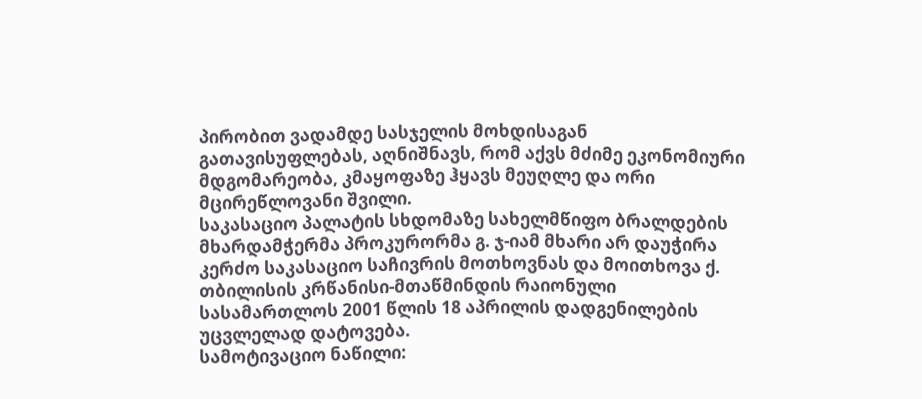პირობით ვადამდე სასჯელის მოხდისაგან გათავისუფლებას, აღნიშნავს, რომ აქვს მძიმე ეკონომიური მდგომარეობა, კმაყოფაზე ჰყავს მეუღლე და ორი მცირეწლოვანი შვილი.
საკასაციო პალატის სხდომაზე სახელმწიფო ბრალდების მხარდამჭერმა პროკურორმა გ. ჯ-იამ მხარი არ დაუჭირა კერძო საკასაციო საჩივრის მოთხოვნას და მოითხოვა ქ. თბილისის კრწანისი-მთაწმინდის რაიონული სასამართლოს 2001 წლის 18 აპრილის დადგენილების უცვლელად დატოვება.
სამოტივაციო ნაწილი: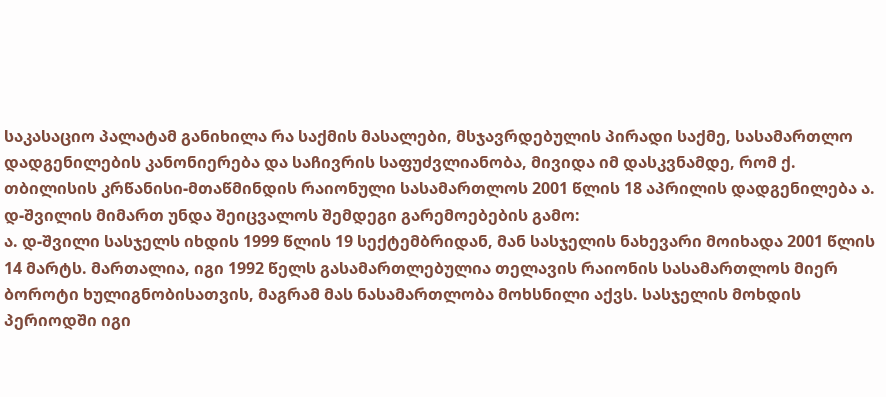საკასაციო პალატამ განიხილა რა საქმის მასალები, მსჯავრდებულის პირადი საქმე, სასამართლო დადგენილების კანონიერება და საჩივრის საფუძვლიანობა, მივიდა იმ დასკვნამდე, რომ ქ. თბილისის კრწანისი-მთაწმინდის რაიონული სასამართლოს 2001 წლის 18 აპრილის დადგენილება ა. დ-შვილის მიმართ უნდა შეიცვალოს შემდეგი გარემოებების გამო:
ა. დ-შვილი სასჯელს იხდის 1999 წლის 19 სექტემბრიდან, მან სასჯელის ნახევარი მოიხადა 2001 წლის 14 მარტს. მართალია, იგი 1992 წელს გასამართლებულია თელავის რაიონის სასამართლოს მიერ ბოროტი ხულიგნობისათვის, მაგრამ მას ნასამართლობა მოხსნილი აქვს. სასჯელის მოხდის პერიოდში იგი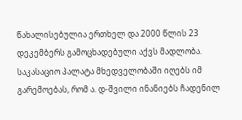წახალისებულია ერთხელ და 2000 წლის 23 დეკემბერს გამოცხადებული აქვს მადლობა.
საკასაციო პალატა მხედველობაში იღებს იმ გარემოებას, რომ ა. დ-შვილი ინანიებს ჩადენილ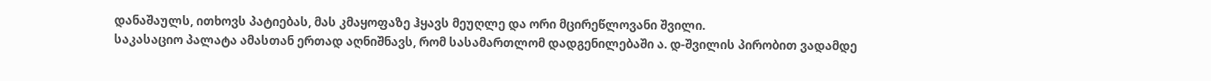დანაშაულს, ითხოვს პატიებას, მას კმაყოფაზე ჰყავს მეუღლე და ორი მცირეწლოვანი შვილი.
საკასაციო პალატა ამასთან ერთად აღნიშნავს, რომ სასამართლომ დადგენილებაში ა. დ-შვილის პირობით ვადამდე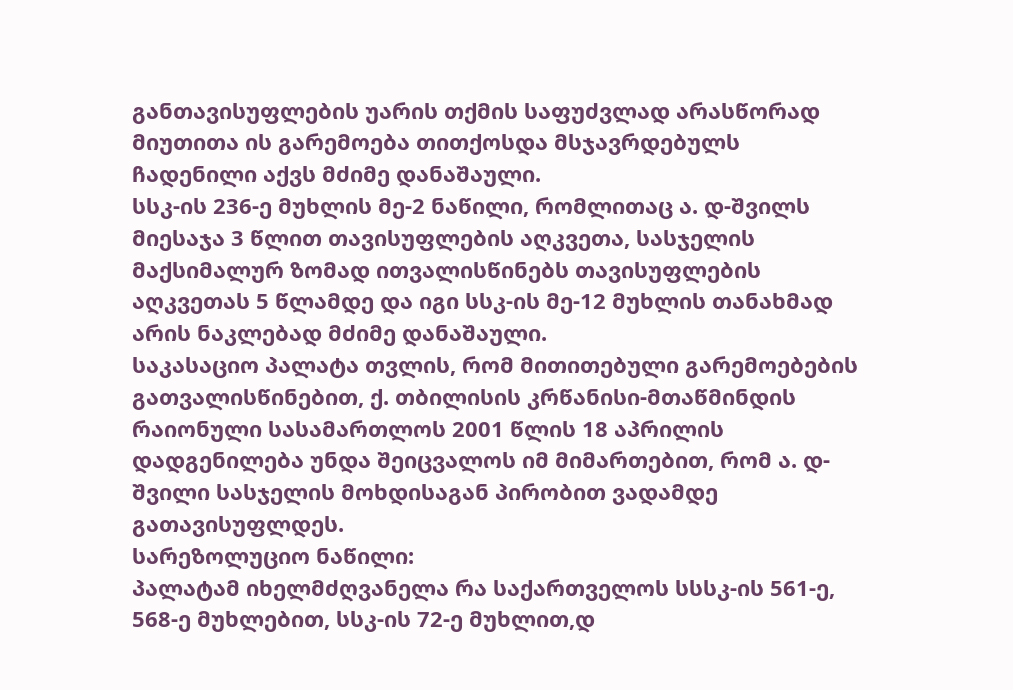განთავისუფლების უარის თქმის საფუძვლად არასწორად მიუთითა ის გარემოება თითქოსდა მსჯავრდებულს ჩადენილი აქვს მძიმე დანაშაული.
სსკ-ის 236-ე მუხლის მე-2 ნაწილი, რომლითაც ა. დ-შვილს მიესაჯა 3 წლით თავისუფლების აღკვეთა, სასჯელის მაქსიმალურ ზომად ითვალისწინებს თავისუფლების აღკვეთას 5 წლამდე და იგი სსკ-ის მე-12 მუხლის თანახმად არის ნაკლებად მძიმე დანაშაული.
საკასაციო პალატა თვლის, რომ მითითებული გარემოებების გათვალისწინებით, ქ. თბილისის კრწანისი-მთაწმინდის რაიონული სასამართლოს 2001 წლის 18 აპრილის დადგენილება უნდა შეიცვალოს იმ მიმართებით, რომ ა. დ-შვილი სასჯელის მოხდისაგან პირობით ვადამდე გათავისუფლდეს.
სარეზოლუციო ნაწილი:
პალატამ იხელმძღვანელა რა საქართველოს სსსკ-ის 561-ე, 568-ე მუხლებით, სსკ-ის 72-ე მუხლით,დ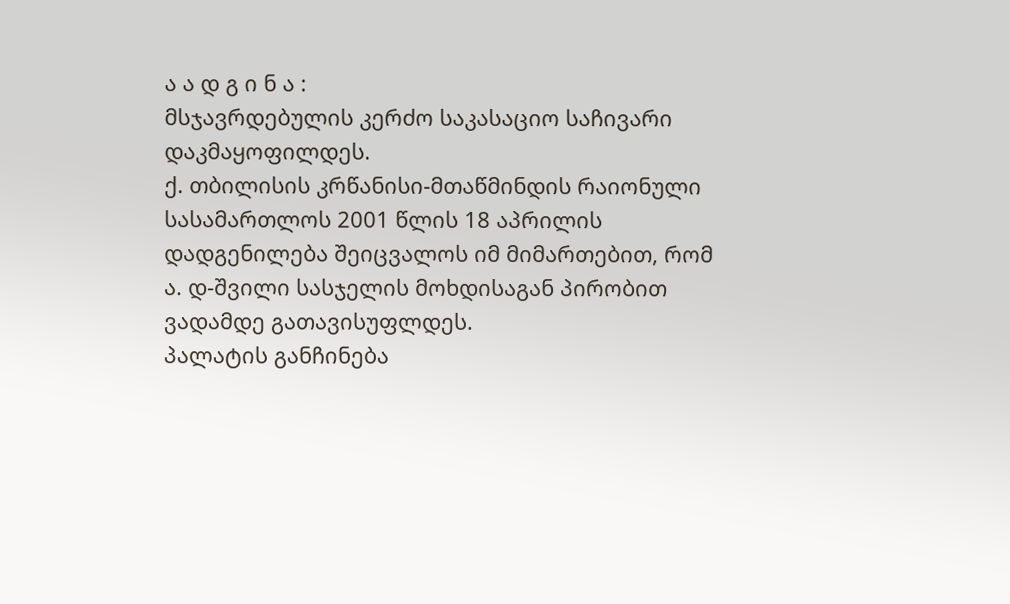ა ა დ გ ი ნ ა :
მსჯავრდებულის კერძო საკასაციო საჩივარი დაკმაყოფილდეს.
ქ. თბილისის კრწანისი-მთაწმინდის რაიონული სასამართლოს 2001 წლის 18 აპრილის დადგენილება შეიცვალოს იმ მიმართებით, რომ ა. დ-შვილი სასჯელის მოხდისაგან პირობით ვადამდე გათავისუფლდეს.
პალატის განჩინება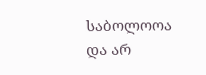საბოლოოა და არ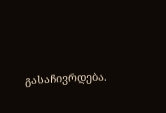გასაჩივრდება.